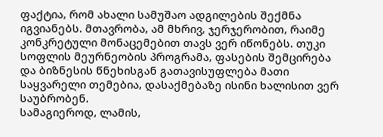ფაქტია, რომ ახალი სამუშაო ადგილების შექმნა იგვიანებს. მთავრობა, ამ მხრივ, ჯერჯერობით, რაიმე კონკრეტული მონაცემებით თავს ვერ იწონებს. თუკი სოფლის მეურნეობის პროგრამა, ფასების შემცირება და ბიზნესის წნეხისგან გათავისუფლება მათი საყვარელი თემებია, დასაქმებაზე ისინი ხალისით ვერ საუბრობენ.
სამაგიეროდ, ლამის,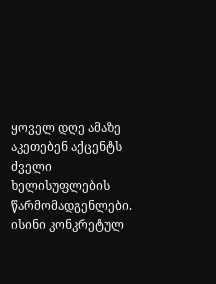ყოველ დღე ამაზე აკეთებენ აქცენტს ძველი ხელისუფლების წარმომადგენლები. ისინი კონკრეტულ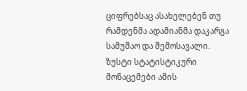ციფრებსაც ასახელებენ თუ რამდენმა ადამიანმა დაკარგა სამუშაო და შემოსავალი.
ზუსტი სტატისტიკური მონაცემები ამის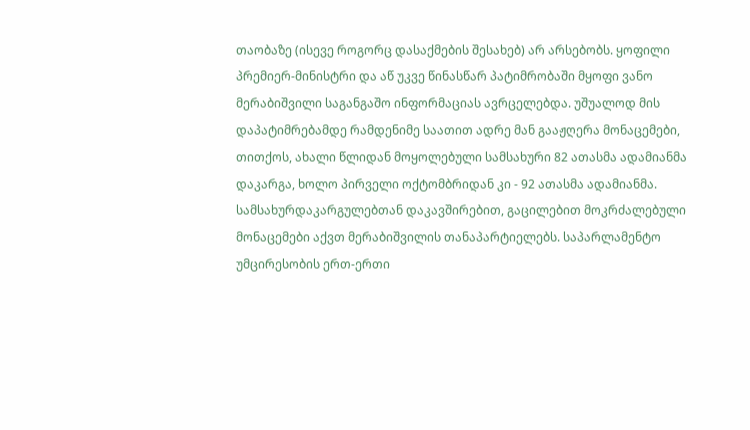თაობაზე (ისევე როგორც დასაქმების შესახებ) არ არსებობს. ყოფილი პრემიერ-მინისტრი და აწ უკვე წინასწარ პატიმრობაში მყოფი ვანო მერაბიშვილი საგანგაშო ინფორმაციას ავრცელებდა. უშუალოდ მის დაპატიმრებამდე რამდენიმე საათით ადრე მან გააჟღერა მონაცემები, თითქოს, ახალი წლიდან მოყოლებული სამსახური 82 ათასმა ადამიანმა დაკარგა, ხოლო პირველი ოქტომბრიდან კი - 92 ათასმა ადამიანმა.
სამსახურდაკარგულებთან დაკავშირებით, გაცილებით მოკრძალებული მონაცემები აქვთ მერაბიშვილის თანაპარტიელებს. საპარლამენტო უმცირესობის ერთ-ერთი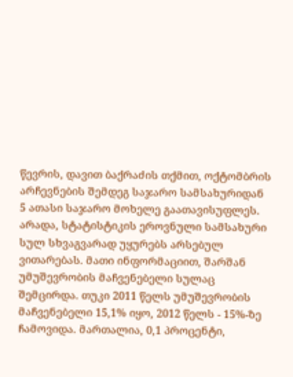წევრის, დავით ბაქრაძის თქმით, ოქტომბრის არჩევნების შემდეგ საჯარო სამსახურიდან 5 ათასი საჯარო მოხელე გაათავისუფლეს.
არადა, სტატისტიკის ეროვნული სამსახური სულ სხვაგვარად უყურებს არსებულ ვითარებას. მათი ინფორმაციით, შარშან უმუშევრობის მაჩვენებელი სულაც შემცირდა. თუკი 2011 წელს უმუშევრობის მაჩვენებელი 15,1% იყო, 2012 წელს - 15%-ზე ჩამოვიდა. მართალია, 0,1 პროცენტი,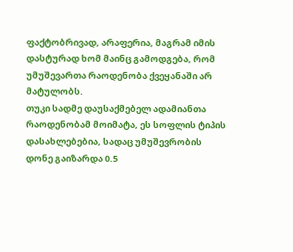ფაქტობრივად, არაფერია, მაგრამ იმის დასტურად ხომ მაინც გამოდგება, რომ უმუშევართა რაოდენობა ქვეყანაში არ მატულობს.
თუკი სადმე დაუსაქმებელ ადამიანთა რაოდენობამ მოიმატა, ეს სოფლის ტიპის დასახლებებია, სადაც უმუშევრობის დონე გაიზარდა 0.5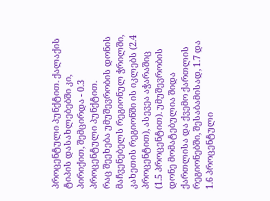პროცენტული პუნქტით. ქალაქის ტიპის დასახლებებში კი, პირიქით, შემცირდა - 0.3 პროცენტული პუნქტით.
რაც შეეხება უმუშევრობის დონის მაჩვენებელს რეგიონულ ჭრილში, კახეთის რეგიონში ის იკლებს (2.4 პროცენტით), ასევეა აჭარაშიც (1.5 პროცენტით). უმუშევრობის დონე მომატებულია შიდა ქართლისა და ქვემო ქართლის რეგიონებში, შესაბამისად, 1.7 და 1.6 პროცენტული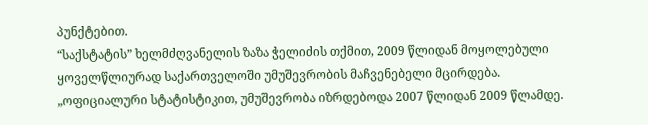პუნქტებით.
“საქსტატის” ხელმძღვანელის ზაზა ჭელიძის თქმით, 2009 წლიდან მოყოლებული ყოველწლიურად საქართველოში უმუშევრობის მაჩვენებელი მცირდება.
„ოფიციალური სტატისტიკით, უმუშევრობა იზრდებოდა 2007 წლიდან 2009 წლამდე.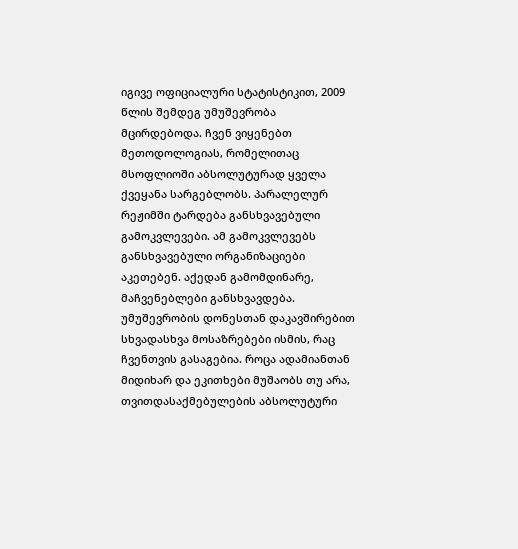იგივე ოფიციალური სტატისტიკით, 2009 წლის შემდეგ უმუშევრობა მცირდებოდა. ჩვენ ვიყენებთ მეთოდოლოგიას, რომელითაც მსოფლიოში აბსოლუტურად ყველა ქვეყანა სარგებლობს. პარალელურ რეჟიმში ტარდება განსხვავებული გამოკვლევები. ამ გამოკვლევებს განსხვავებული ორგანიზაციები აკეთებენ. აქედან გამომდინარე, მაჩვენებლები განსხვავდება.
უმუშევრობის დონესთან დაკავშირებით სხვადასხვა მოსაზრებები ისმის, რაც ჩვენთვის გასაგებია. როცა ადამიანთან მიდიხარ და ეკითხები მუშაობს თუ არა, თვითდასაქმებულების აბსოლუტური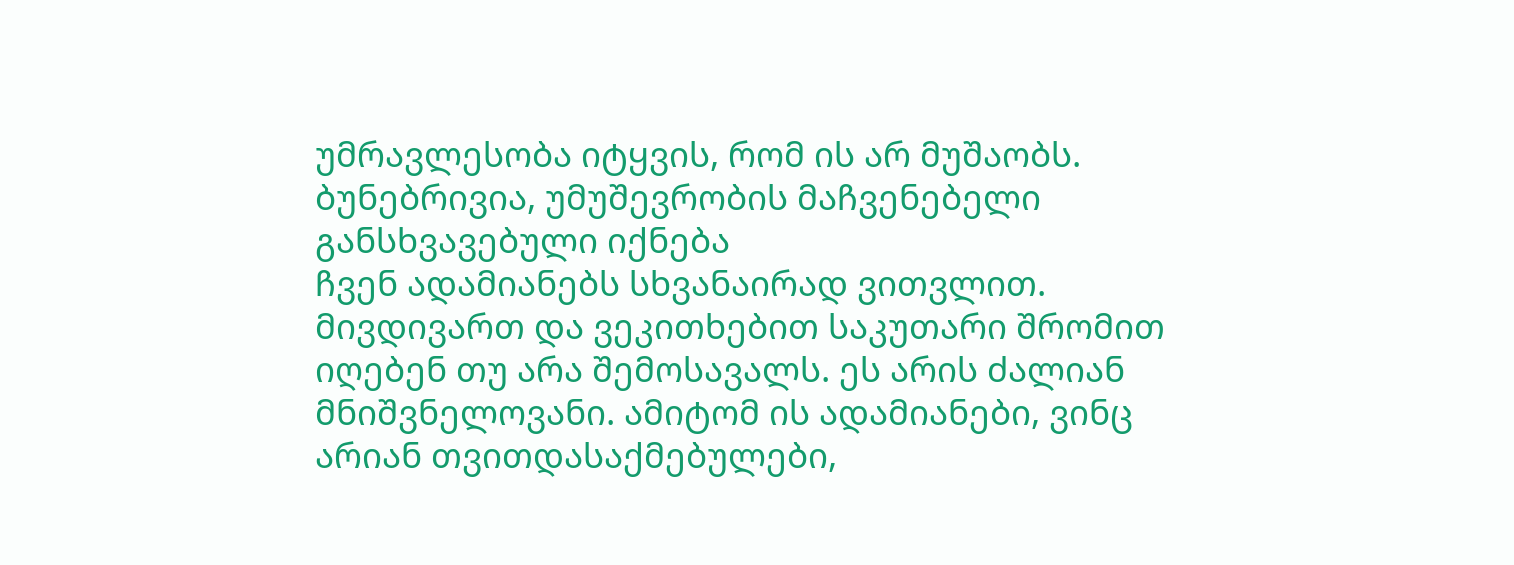უმრავლესობა იტყვის, რომ ის არ მუშაობს. ბუნებრივია, უმუშევრობის მაჩვენებელი განსხვავებული იქნება
ჩვენ ადამიანებს სხვანაირად ვითვლით. მივდივართ და ვეკითხებით საკუთარი შრომით იღებენ თუ არა შემოსავალს. ეს არის ძალიან მნიშვნელოვანი. ამიტომ ის ადამიანები, ვინც არიან თვითდასაქმებულები,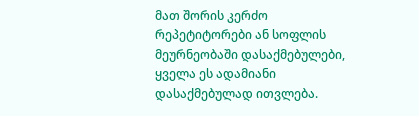მათ შორის კერძო რეპეტიტორები ან სოფლის მეურნეობაში დასაქმებულები, ყველა ეს ადამიანი დასაქმებულად ითვლება.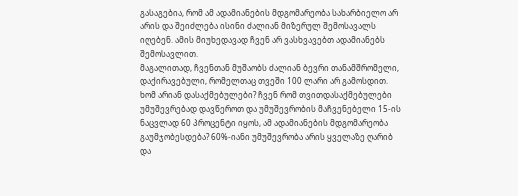გასაგებია, რომ ამ ადამიანების მდგომარეობა სახარბიელო არ არის და შეიძლება ისინი ძალიან მიზერულ შემოსავალს იღებენ. ამის მიუხედავად ჩვენ არ ვასხვავებთ ადამიანებს შემოსავლით.
მაგალითად, ჩვენთან მუშაობს ძალიან ბევრი თანამშრომელი, დაქირავებული, რომელთაც თვეში 100 ლარი არ გამოსდით. ხომ არიან დასაქმებულები? ჩვენ რომ თვითდასაქმებულები უმუშევრებად დავწეროთ და უმუშევრობის მაჩვენებელი 15-ის ნაცვლად 60 პროცენტი იყოს, ამ ადამიანების მდგომარეობა გაუმჯობესდება? 60%-იანი უმუშევრობა არის ყველაზე ღარიბ და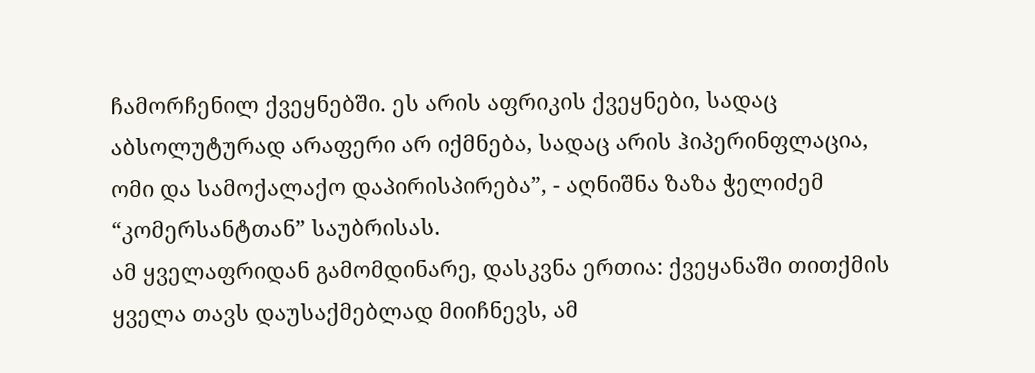ჩამორჩენილ ქვეყნებში. ეს არის აფრიკის ქვეყნები, სადაც აბსოლუტურად არაფერი არ იქმნება, სადაც არის ჰიპერინფლაცია, ომი და სამოქალაქო დაპირისპირება”, - აღნიშნა ზაზა ჭელიძემ “კომერსანტთან” საუბრისას.
ამ ყველაფრიდან გამომდინარე, დასკვნა ერთია: ქვეყანაში თითქმის ყველა თავს დაუსაქმებლად მიიჩნევს, ამ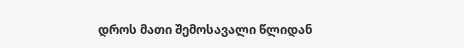დროს მათი შემოსავალი წლიდან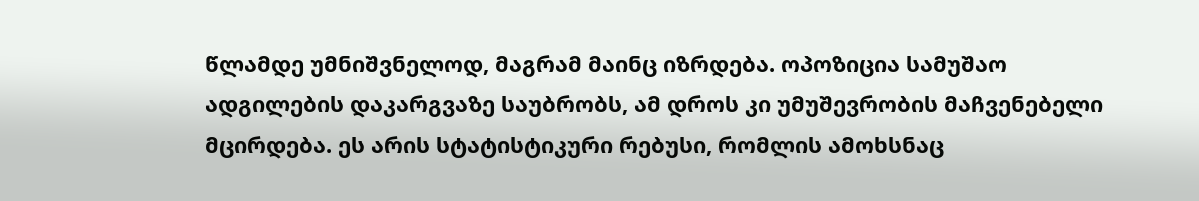წლამდე უმნიშვნელოდ, მაგრამ მაინც იზრდება. ოპოზიცია სამუშაო ადგილების დაკარგვაზე საუბრობს, ამ დროს კი უმუშევრობის მაჩვენებელი მცირდება. ეს არის სტატისტიკური რებუსი, რომლის ამოხსნაც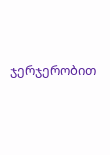ჯერჯერობით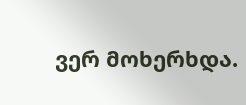ვერ მოხერხდა.